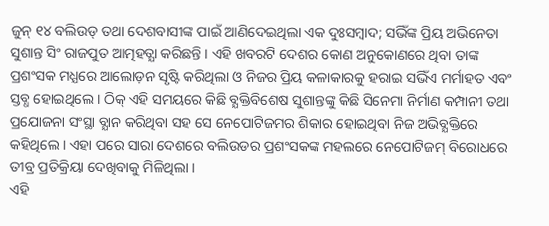ଜୁନ୍ ୧୪ ବଲିଉଡ୍ ତଥା ଦେଶବାସୀଙ୍କ ପାଇଁ ଆଣିଦେଇଥିଲା ଏକ ଦୁଃସମ୍ବାଦ; ସଭିଁଙ୍କ ପ୍ରିୟ ଅଭିନେତା ସୁଶାନ୍ତ ସିଂ ରାଜପୁତ ଆତ୍ମହତ୍ଯା କରିଛନ୍ତି । ଏହି ଖବରଟି ଦେଶର କୋଣ ଅନୁକୋଣରେ ଥିବା ତାଙ୍କ ପ୍ରଶଂସକ ମଧ୍ଯରେ ଆଲୋଡ଼ନ ସୃଷ୍ଟି କରିଥିଲା ଓ ନିଜର ପ୍ରିୟ କଳାକାରକୁ ହରାଇ ସଭିଁଏ ମର୍ମାହତ ଏବଂ ସ୍ତବ୍ଧ ହୋଇଥିଲେ । ଠିକ୍ ଏହି ସମୟରେ କିଛି ବ୍ଯକ୍ତିବିଶେଷ ସୁଶାନ୍ତଙ୍କୁ କିଛି ସିନେମା ନିର୍ମାଣ କମ୍ପାନୀ ତଥା ପ୍ରଯୋଜନା ସଂସ୍ଥା ବ୍ଯାନ କରିଥିବା ସହ ସେ ନେପୋଟିଜମର ଶିକାର ହୋଇଥିବା ନିଜ ଅଭିବ୍ଯକ୍ତିରେ କହିଥିଲେ । ଏହା ପରେ ସାରା ଦେଶରେ ବଲିଉଡର ପ୍ରଶଂସକଙ୍କ ମହଲରେ ନେପୋଟିଜମ୍ ବିରୋଧରେ ତୀବ୍ର ପ୍ରତିକ୍ରିୟା ଦେଖିବାକୁ ମିଳିଥିଲା ।
ଏହି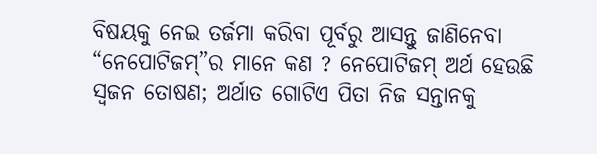ବିଷୟକୁ ନେଇ ତର୍ଜମା କରିବା ପୂର୍ବରୁ ଆସନ୍ତୁ ଜାଣିନେବା “ନେପୋଟିଜମ୍”ର ମାନେ କଣ ? ନେପୋଟିଜମ୍ ଅର୍ଥ ହେଉଛି ସ୍ୱଜନ ତୋଷଣ; ଅର୍ଥାତ ଗୋଟିଏ ପିତା ନିଜ ସନ୍ତାନକୁ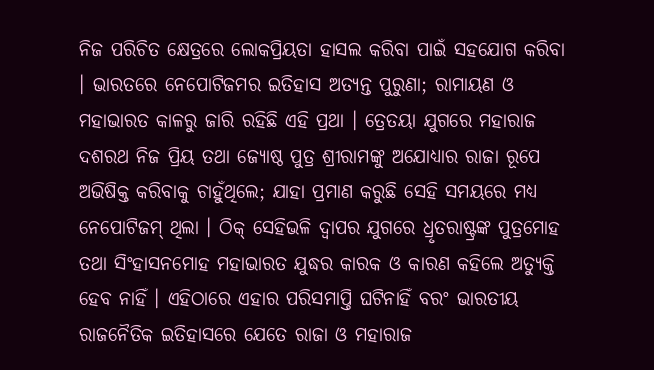ନିଜ ପରିଚିତ କ୍ଷେତ୍ରରେ ଲୋକପ୍ରିୟତା ହାସଲ କରିବା ପାଇଁ ସହଯୋଗ କରିବା । ଭାରତରେ ନେପୋଟିଜମର ଇତିହାସ ଅତ୍ଯନ୍ତ ପୁରୁଣା; ରାମାୟଣ ଓ ମହାଭାରତ କାଳରୁ ଜାରି ରହିଛି ଏହି ପ୍ରଥା । ତ୍ରେତୟା ଯୁଗରେ ମହାରାଜ ଦଶରଥ ନିଜ ପ୍ରିୟ ତଥା ଜ୍ଯୋଷ୍ଠ ପୁତ୍ର ଶ୍ରୀରାମଙ୍କୁ ଅଯୋଧ୍ଯାର ରାଜା ରୂପେ ଅଭିଷିକ୍ତ କରିବାକୁ ଚାହୁଁଥିଲେ; ଯାହା ପ୍ରମାଣ କରୁଛି ସେହି ସମୟରେ ମଧ୍ଯ ନେପୋଟିଜମ୍ ଥିଲା । ଠିକ୍ ସେହିଭଳି ଦ୍ୱାପର ଯୁଗରେ ଧ୍ରୃତରାଷ୍ଟ୍ରଙ୍କ ପୁତ୍ରମୋହ ତଥା ସିଂହାସନମୋହ ମହାଭାରତ ଯୁଦ୍ଧର କାରକ ଓ କାରଣ କହିଲେ ଅତ୍ଯୁକ୍ତି ହେବ ନାହିଁ । ଏହିଠାରେ ଏହାର ପରିସମାପ୍ତି ଘଟିନାହିଁ ବରଂ ଭାରତୀୟ ରାଜନୈତିକ ଇତିହାସରେ ଯେତେ ରାଜା ଓ ମହାରାଜ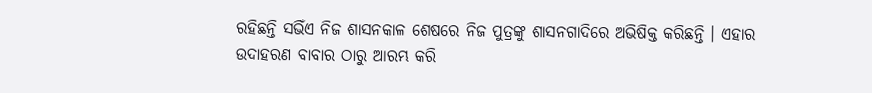ରହିଛନ୍ତି ସଭିଁଏ ନିଜ ଶାସନକାଳ ଶେଷରେ ନିଜ ପୁତ୍ରଙ୍କୁ ଶାସନଗାଦିରେ ଅଭିଷିକ୍ତ କରିଛନ୍ତି । ଏହାର ଉଦାହରଣ ବାବାର ଠାରୁ ଆରମ୍ଭ କରି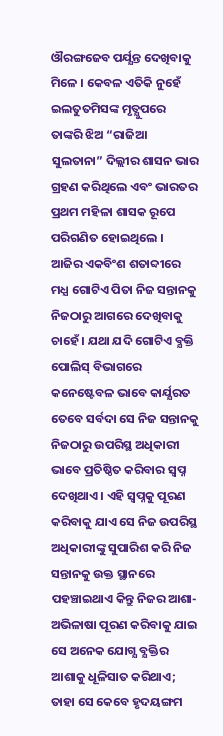ଔରଙ୍ଗଜେବ ପର୍ଯ୍ଯନ୍ତ ଦେଖିବାକୁ ମିଳେ । କେବଳ ଏତିକି ନୁହେଁ ଇଲତୁତମିସଙ୍କ ମୃତ୍ଯୁପରେ ତାଙ୍କରି ଝିଅ “ରାଜିଆ ସୁଲତାନା” ଦିଲ୍ଲୀର ଶାସନ ଭାର ଗ୍ରହଣ କରିଥିଲେ ଏବଂ ଭାରତର ପ୍ରଥମ ମହିଳା ଶାସକ ରୂପେ ପରିଗଣିତ ହୋଇଥିଲେ ।
ଆଜିର ଏକବିଂଶ ଶତାବ୍ଦୀରେ ମଧ୍ଯ ଗୋଟିଏ ପିତା ନିଜ ସନ୍ତାନକୁ ନିଜଠାରୁ ଆଗରେ ଦେଖିବାକୁ ଚାହେଁ । ଯଥା ଯଦି ଗୋଟିଏ ବ୍ଯକ୍ତି ପୋଲିସ୍ ବିଭାଗରେ କନେଷ୍ଟେବଳ ଭାବେ କାର୍ଯ୍ଯରତ ତେବେ ସର୍ବଦା ସେ ନିଜ ସନ୍ତାନକୁ ନିଜଠାରୁ ଉପରିସ୍ଥ ଅଧିକାରୀ ଭାବେ ପ୍ରତିଷ୍ଠିତ କରିବାର ସ୍ୱପ୍ନ ଦେଖିଥାଏ । ଏହି ସ୍ୱପ୍ନକୁ ପୂରଣ କରିବାକୁ ଯାଏ ସେ ନିଜ ଉପରିସ୍ଥ ଅଧିକାରୀଙ୍କୁ ସୁପାରିଶ କରି ନିଜ ସନ୍ତାନକୁ ଉକ୍ତ ସ୍ଥାନରେ ପହଞ୍ଚାଇଥାଏ କିନ୍ତୁ ନିଜର ଆଶା-ଅଭିଳାଷା ପୂରଣ କରିବାକୁ ଯାଇ ସେ ଅନେକ ଯୋଗ୍ଯ ବ୍ଯକ୍ତିର ଆଶାକୁ ଧୂଳିସାତ କରିଥାଏ; ତାହା ସେ କେବେ ହୃଦୟଙ୍ଗମ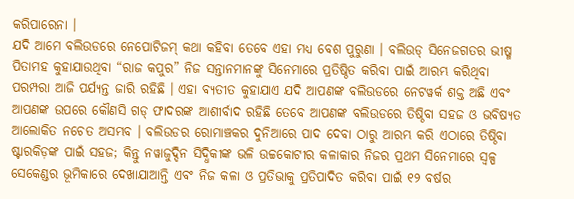କରିପାରେନା ।
ଯଦି ଆମେ ବଲିଉଡରେ ନେପୋଟିଜମ୍ କଥା କହିବା ତେବେ ଏହା ମଧ୍ଯ ବେଶ ପୁରୁଣା । ବଲିଉଡ୍ ସିନେଜଗତର ଭୀଷ୍ମ ପିତାମହ କୁହାଯାଉଥିବା “ରାଜ କପୁର” ନିଜ ସନ୍ତାନମାନଙ୍କୁ ସିନେମାରେ ପ୍ରତିଷ୍ଠିତ କରିବା ପାଇଁ ଆରମ୍ଭ କରିଥିବା ପରମ୍ପରା ଆଜି ପର୍ଯ୍ଯନ୍ତ ଜାରି ରହିଛି । ଏହା ବ୍ଯତୀତ କୁହାଯାଏ ଯଦି ଆପଣଙ୍କ ବଲିଉଡରେ ନେଟୱର୍କ ଶକ୍ତ ଅଛି ଏବଂ ଆପଣଙ୍କ ଉପରେ କୌଣସି ଗଡ୍ ଫାଦରଙ୍କ ଆଶୀର୍ବାଦ ରହିଛି ତେବେ ଆପଣଙ୍କ ବଲିଉଡରେ ତିଷ୍ଠିବା ସହଜ ଓ ଭବିଷ୍ଯତ ଆଲୋକିତ ନଚେତ ଅସମ୍ଭବ । ବଲିଉଡର ରୋମାଞ୍ଚକର ଦୁନିଆରେ ପାଦ ଦେବା ଠାରୁ ଆରମ୍ଭ କରି ଏଠାରେ ତିଷ୍ଠିବା ଷ୍ଟାରକିଡ଼ଙ୍କ ପାଇଁ ସହଜ; କିନ୍ତୁ ନୱାଜୁଦ୍ଦିନ ସିଦ୍ଧିକୀଙ୍କ ଭଳି ଉଚ୍ଚକୋଟୀର କଳାକାର ନିଜର ପ୍ରଥମ ସିନେମାରେ ସ୍ୱଳ୍ପ ସେକେଣ୍ଡର ଭୂମିକାରେ ଦେଖାଯାଆନ୍ତି ଏବଂ ନିଜ କଳା ଓ ପ୍ରତିଭାକୁ ପ୍ରତିପାଦିତ କରିବା ପାଇଁ ୧୨ ବର୍ଷର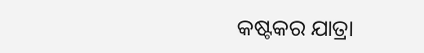କଷ୍ଟକର ଯାତ୍ରା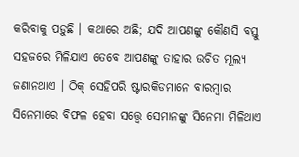କରିବାକୁ ପଡ଼ୁଛି । କଥାରେ ଅଛି; ଯଦି ଆପଣଙ୍କୁ କୌଣସି ବସ୍ତୁ ସହଜରେ ମିଳିଯାଏ ତେବେ ଆପଣଙ୍କୁ ତାହାର ଉଚିତ ମୂଲ୍ଯ ଜଣାନଥାଏ । ଠିକ୍ ସେହିପରି ଷ୍ଟାରକିଡମାନେ ବାରମ୍ବାର ସିନେମାରେ ବିଫଳ ହେବା ସତ୍ତ୍ୱେ ସେମାନଙ୍କୁ ସିନେମା ମିଳିଥାଏ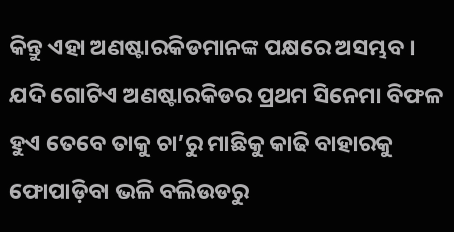କିନ୍ତୁ ଏହା ଅଣଷ୍ଟାରକିଡମାନଙ୍କ ପକ୍ଷରେ ଅସମ୍ଭବ । ଯଦି ଗୋଟିଏ ଅଣଷ୍ଟାରକିଡର ପ୍ରଥମ ସିନେମା ବିଫଳ ହୁଏ ତେବେ ତାକୁ ଚା’ରୁ ମାଛିକୁ କାଢି ବାହାରକୁ ଫୋପାଡ଼ିବା ଭଳି ବଲିଉଡରୁ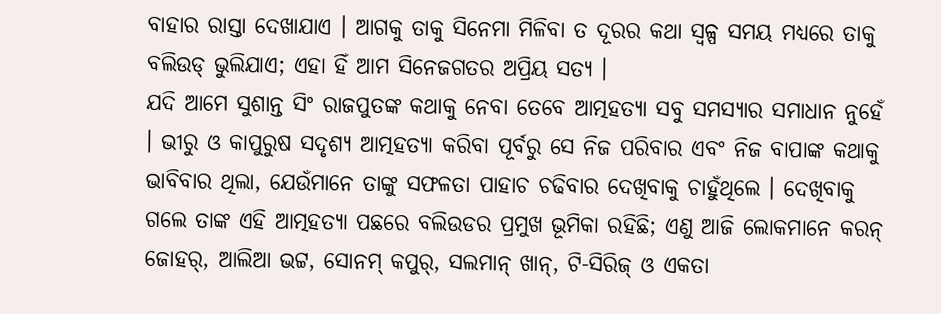ବାହାର ରାସ୍ତା ଦେଖାଯାଏ । ଆଗକୁ ତାକୁ ସିନେମା ମିଳିବା ତ ଦୂରର କଥା ସ୍ୱଳ୍ପ ସମୟ ମଧ୍ଯରେ ତାକୁ ବଲିଉଡ୍ ଭୁଲିଯାଏ; ଏହା ହିଁ ଆମ ସିନେଜଗତର ଅପ୍ରିୟ ସତ୍ଯ ।
ଯଦି ଆମେ ସୁଶାନ୍ତ ସିଂ ରାଜପୁତଙ୍କ କଥାକୁ ନେବା ତେବେ ଆତ୍ମହତ୍ଯା ସବୁ ସମସ୍ଯାର ସମାଧାନ ନୁହେଁ । ଭୀରୁ ଓ କାପୁରୁଷ ସଦୃଶ୍ଯ ଆତ୍ମହତ୍ଯା କରିବା ପୂର୍ବରୁ ସେ ନିଜ ପରିବାର ଏବଂ ନିଜ ବାପାଙ୍କ କଥାକୁ ଭାବିବାର ଥିଲା, ଯେଉଁମାନେ ତାଙ୍କୁ ସଫଳତା ପାହାଚ ଚଢିବାର ଦେଖିବାକୁ ଚାହୁଁଥିଲେ । ଦେଖିବାକୁ ଗଲେ ତାଙ୍କ ଏହି ଆତ୍ମହତ୍ଯା ପଛରେ ବଲିଉଡର ପ୍ରମୁଖ ଭୂମିକା ରହିଛି; ଏଣୁ ଆଜି ଲୋକମାନେ କରନ୍ ଜୋହର୍, ଆଲିଆ ଭଟ୍ଟ, ସୋନମ୍ କପୁର୍, ସଲମାନ୍ ଖାନ୍, ଟି-ସିରିଜ୍ ଓ ଏକତା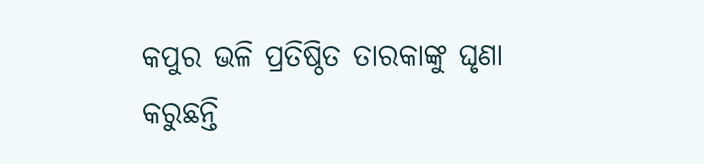କପୁର ଭଳି ପ୍ରତିଷ୍ଠିତ ତାରକାଙ୍କୁ ଘୃଣା କରୁଛନ୍ତି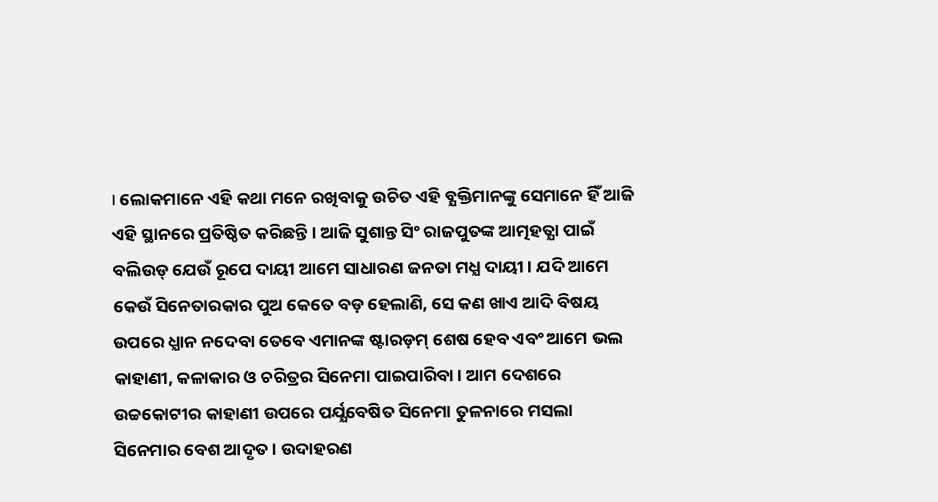। ଲୋକମାନେ ଏହି କଥା ମନେ ରଖିବାକୁ ଉଚିତ ଏହି ବ୍ଯକ୍ତିମାନଙ୍କୁ ସେମାନେ ହିଁ ଆଜି ଏହି ସ୍ଥାନରେ ପ୍ରତିଷ୍ଠିତ କରିଛନ୍ତି । ଆଜି ସୁଶାନ୍ତ ସିଂ ରାଜପୁତଙ୍କ ଆତ୍ମହତ୍ଯା ପାଇଁ ବଲିଉଡ୍ ଯେଉଁ ରୂପେ ଦାୟୀ ଆମେ ସାଧାରଣ ଜନତା ମଧ୍ଯ ଦାୟୀ । ଯଦି ଆମେ କେଉଁ ସିନେତାରକାର ପୁଅ କେତେ ବଡ଼ ହେଲାଣି, ସେ କଣ ଖାଏ ଆଦି ବିଷୟ ଉପରେ ଧ୍ଯାନ ନଦେବା ତେବେ ଏମାନଙ୍କ ଷ୍ଟାରଡ଼ମ୍ ଶେଷ ହେବ ଏବଂ ଆମେ ଭଲ କାହାଣୀ, କଳାକାର ଓ ଚରିତ୍ରର ସିନେମା ପାଇପାରିବା । ଆମ ଦେଶରେ ଉଚ୍ଚକୋଟୀର କାହାଣୀ ଉପରେ ପର୍ଯ୍ଯବେଷିତ ସିନେମା ତୁଳନାରେ ମସଲା ସିନେମାର ବେଶ ଆଦୃତ । ଉଦାହରଣ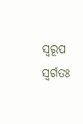ସ୍ୱରୂପ ସ୍ୱର୍ଗତଃ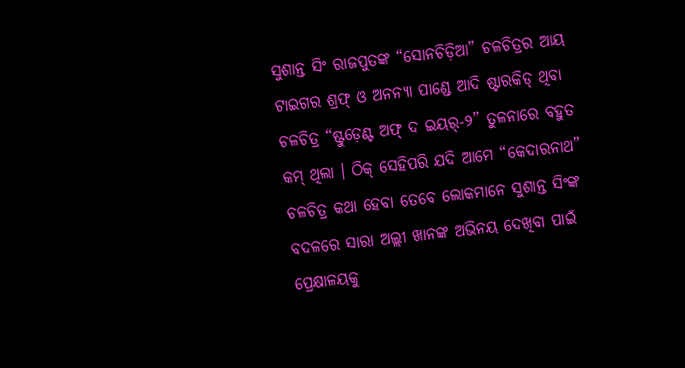ସୁଶାନ୍ତ ସିଂ ରାଜପୁତଙ୍କ “ସୋନଚିଡ଼ିଆ” ଚଳଚିତ୍ରର ଆୟ ଟାଇଗର ଶ୍ରଫ୍ ଓ ଅନନ୍ଯା ପାଣ୍ଡେ ଆଦି ଷ୍ଟାରକିଡ୍ ଥିବା ଚଳଚିତ୍ର “ଷ୍ଟୁଡ଼େଣ୍ଟ ଅଫ୍ ଦ ଇୟର୍-୨” ତୁଳନାରେ ବହୁତ କମ୍ ଥିଲା । ଠିକ୍ ସେହିପରି ଯଦି ଆମେ “କେଦାରନାଥ” ଚଳଚିତ୍ର କଥା ହେବା ତେବେ ଲୋକମାନେ ସୁଶାନ୍ତ ସିଂଙ୍କ ବଦଳରେ ସାରା ଅଲ୍ଲୀ ଖାନଙ୍କ ଅଭିନୟ ଦେଖିବା ପାଇଁ ପ୍ରେକ୍ଷାଳୟକୁ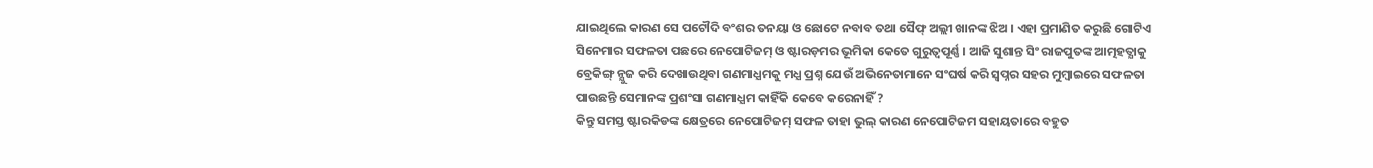ଯାଇଥିଲେ କାରଣ ସେ ପଟୌଦି ବଂଶର ତନୟା ଓ ଛୋଟେ ନବାବ ତଥା ସୈଫ୍ ଅଲ୍ଲୀ ଖାନଙ୍କ ଝିଅ । ଏହା ପ୍ରମାଣିତ କରୁଛି ଗୋଟିଏ ସିନେମାର ସଫଳତା ପଛରେ ନେପୋଟିଜମ୍ ଓ ଷ୍ଟାରଡ଼ମର ଭୂମିକା କେତେ ଗୁରୁତ୍ୱପୂର୍ଣ୍ଣ । ଆଜି ସୁଶାନ୍ତ ସିଂ ରାଜପୁତଙ୍କ ଆତ୍ମହତ୍ଯାକୁ ବ୍ରେକିଙ୍ଗ୍ ନ୍ଯୁଜ କରି ଦେଖାଉଥିବା ଗଣମାଧ୍ଯମକୁ ମଧ୍ଯ ପ୍ରଶ୍ନ ଯେଉଁ ଅଭିନେତାମାନେ ସଂଘର୍ଷ କରି ସ୍ୱପ୍ନର ସହର ମୁମ୍ବାଇରେ ସଫଳତା ପାଉଛନ୍ତି ସେମାନଙ୍କ ପ୍ରଶଂସା ଗଣମାଧ୍ଯମ କାହିଁକି କେବେ କରେନାହିଁ ?
କିନ୍ତୁ ସମସ୍ତ ଷ୍ଟାରକିଡଙ୍କ କ୍ଷେତ୍ରରେ ନେପୋଟିଜମ୍ ସଫଳ ତାହା ଭୁଲ୍ କାରଣ ନେପୋଟିଜମ ସହାୟତାରେ ବହୁତ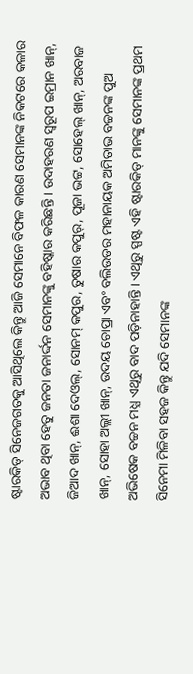ଷ୍ଟାରକିଡ୍ ସିନେଜଗତକୁ ଆସିଥିଲେ କିନ୍ତୁ ଆଜି ସେମାନେ ବିଫଳ କାରଣ ସେମାନଙ୍କ ନିକଟରେ କଳାର ଅଭାବ ଥିବା ହେତୁ ଜନତା ଜନାର୍ଦ୍ଦନ ସେମାନଙ୍କୁ ବହିଷ୍କାର କରିଛନ୍ତି । ଉଦାହରଣ ସ୍ୱରୂପ ଇମ୍ରାନ ଖାନ୍, ଜିଆଦ ଖାନ୍, ଈଶା ଦେଓଲ୍, ସୋନମ୍ କପୁର, ତୁଷାର କପୁର୍, ପୂଜା ଭଟ୍ଟ, ସୋହେଲ୍ ଖାନ୍, ଅରବାଜ ଖାନ୍, ସୋହା ଅଲ୍ଲୀ ଖାନ୍, ଉଦୟ ଚୋପ୍ରା ଏବଂ ବଲିଉଡର ମହାନାୟକ ଅମିତାଭ ବଚ୍ଚନଙ୍କ ପୁଅ ଅଭିଷେକ ବଚ୍ଚନ ମଧ୍ଯ ଏଥିରୁ ବାଦ ପଡ଼ିନାହାନ୍ତି । ଏଥିରୁ ସ୍ପଷ୍ଟ ଏହି ଷ୍ଟାରକିଡ୍ ମାନଙ୍କୁ ସେମାନଙ୍କ ପ୍ରଥମ ସିନେମା ମିଳିବା ସହଜ କିନ୍ତୁ ଯଦି ସେମାନଙ୍କ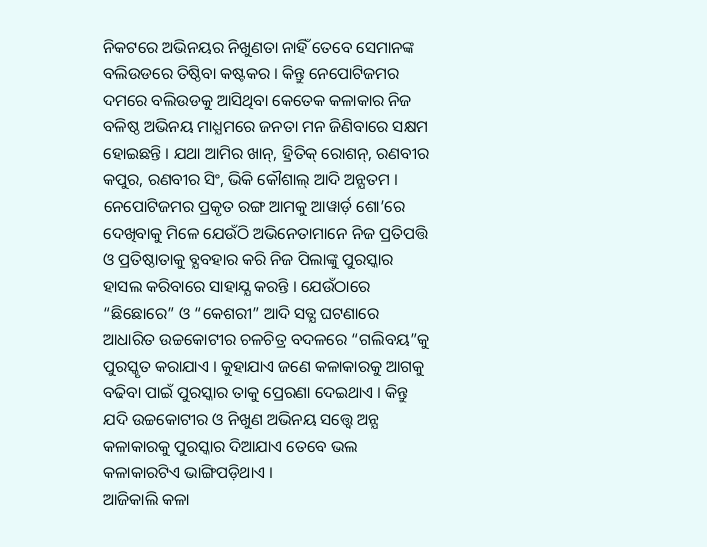ନିକଟରେ ଅଭିନୟର ନିଖୁଣତା ନାହିଁ ତେବେ ସେମାନଙ୍କ ବଲିଉଡରେ ତିଷ୍ଠିବା କଷ୍ଟକର । କିନ୍ତୁ ନେପୋଟିଜମର ଦମରେ ବଲିଉଡକୁ ଆସିଥିବା କେତେକ କଳାକାର ନିଜ ବଳିଷ୍ଠ ଅଭିନୟ ମାଧ୍ଯମରେ ଜନତା ମନ ଜିଣିବାରେ ସକ୍ଷମ ହୋଇଛନ୍ତି । ଯଥା ଆମିର ଖାନ୍, ହ୍ରିତିକ୍ ରୋଶନ୍, ରଣବୀର କପୁର, ରଣବୀର ସିଂ, ଭିକି କୌଶାଲ୍ ଆଦି ଅନ୍ଯତମ । ନେପୋଟିଜମର ପ୍ରକୃତ ରଙ୍ଗ ଆମକୁ ଆୱାର୍ଡ଼ ଶୋ’ରେ ଦେଖିବାକୁ ମିଳେ ଯେଉଁଠି ଅଭିନେତାମାନେ ନିଜ ପ୍ରତିପତ୍ତି ଓ ପ୍ରତିଷ୍ଠାତାକୁ ବ୍ଯବହାର କରି ନିଜ ପିଲାଙ୍କୁ ପୁରସ୍କାର ହାସଲ କରିବାରେ ସାହାଯ୍ଯ କରନ୍ତି । ଯେଉଁଠାରେ “ଛିଛୋରେ” ଓ “କେଶରୀ” ଆଦି ସତ୍ଯ ଘଟଣାରେ ଆଧାରିତ ଉଚ୍ଚକୋଟୀର ଚଳଚିତ୍ର ବଦଳରେ “ଗଲିବୟ”କୁ ପୁରସ୍କୃତ କରାଯାଏ । କୁହାଯାଏ ଜଣେ କଳାକାରକୁ ଆଗକୁ ବଢିବା ପାଇଁ ପୁରସ୍କାର ତାକୁ ପ୍ରେରଣା ଦେଇଥାଏ । କିନ୍ତୁ ଯଦି ଉଚ୍ଚକୋଟୀର ଓ ନିଖୁଣ ଅଭିନୟ ସତ୍ତ୍ୱେ ଅନ୍ଯ କଳାକାରକୁ ପୁରସ୍କାର ଦିଆଯାଏ ତେବେ ଭଲ କଳାକାରଟିଏ ଭାଙ୍ଗିପଡ଼ିଥାଏ ।
ଆଜିକାଲି କଳା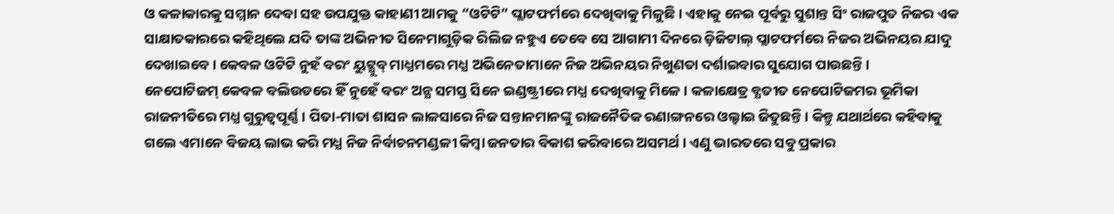ଓ କଳାକାରକୁ ସମ୍ମାନ ଦେବା ସହ ଉପଯୁକ୍ତ କାହାଣୀ ଆମକୁ “ଓଟିଟି” ପ୍ଲାଟଫର୍ମରେ ଦେଖିବାକୁ ମିଳୁଛି । ଏହାକୁ ନେଇ ପୂର୍ବରୁ ସୁଶାନ୍ତ ସିଂ ରାଜପୁତ ନିଜର ଏକ ସାକ୍ଷାତକାରରେ କହିଥିଲେ ଯଦି ତାଙ୍କ ଅଭିନୀତ ସିନେମାଗୁଡ଼ିକ ରିଲିଜ ନହୁଏ ତେବେ ସେ ଆଗାମୀ ଦିନରେ ଡ଼ିଜିଟାଲ୍ ପ୍ଲାଟଫର୍ମରେ ନିଜର ଅଭିନୟର ଯାଦୁ ଦେଖାଇବେ । କେବଳ ଓଟିଟି ନୁହଁ ବରଂ ୟୁଟ୍ଯୁବ୍ ମାଧ୍ଯମରେ ମଧ୍ଯ ଅଭିନେତାମାନେ ନିଜ ଅଭିନୟର ନିଖୁଣତା ଦର୍ଶାଇବାର ସୁଯୋଗ ପାଉଛନ୍ତି ।
ନେପୋଟିଜମ୍ କେବଳ ବଲିଉଡରେ ହିଁ ନୁହେଁ ବରଂ ଅନ୍ଯ ସମସ୍ତ ସିନେ ଇଣ୍ଡଷ୍ଟ୍ରୀରେ ମଧ୍ଯ ଦେଖିବାକୁ ମିଳେ । କଳାକ୍ଷେତ୍ର ବ୍ଯତୀତ ନେପୋଟିଜମର ଭୂମିକା ରାଜନୀତିରେ ମଧ୍ଯ ଗୁରୁତ୍ୱପୂର୍ଣ୍ଣ । ପିତା-ମାତା ଶାସନ ଲାଳସାରେ ନିଜ ସନ୍ତାନମାନଙ୍କୁ ରାଜନୈତିକ ରଣାଙ୍ଗନରେ ଓଲ୍ହାଇ ଜିତୁଛନ୍ତି । କିନ୍ତୁ ଯଥାର୍ଥରେ କହିବାକୁ ଗଲେ ଏମାନେ ବିଜୟ ଲାଭ କରି ମଧ୍ଯ ନିଜ ନିର୍ବାଚନମଣ୍ଡଳୀ କିମ୍ବା ଜନତାର ବିକାଶ କରିବାରେ ଅସମର୍ଥ । ଏଣୁ ଭାରତରେ ସବୁ ପ୍ରକାର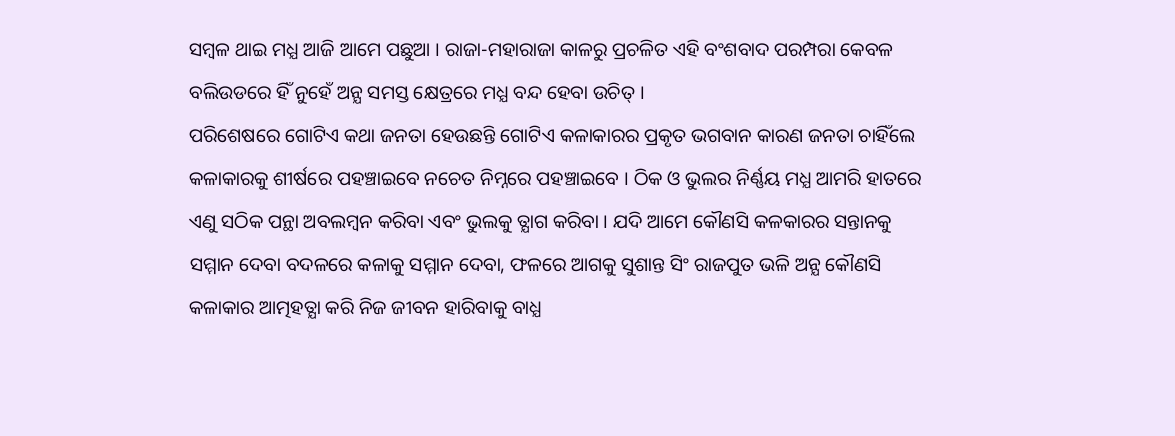ସମ୍ବଳ ଥାଇ ମଧ୍ଯ ଆଜି ଆମେ ପଛୁଆ । ରାଜା-ମହାରାଜା କାଳରୁ ପ୍ରଚଳିତ ଏହି ବଂଶବାଦ ପରମ୍ପରା କେବଳ ବଲିଉଡରେ ହିଁ ନୁହେଁ ଅନ୍ଯ ସମସ୍ତ କ୍ଷେତ୍ରରେ ମଧ୍ଯ ବନ୍ଦ ହେବା ଉଚିତ୍ ।
ପରିଶେଷରେ ଗୋଟିଏ କଥା ଜନତା ହେଉଛନ୍ତି ଗୋଟିଏ କଳାକାରର ପ୍ରକୃତ ଭଗବାନ କାରଣ ଜନତା ଚାହିଁଲେ କଳାକାରକୁ ଶୀର୍ଷରେ ପହଞ୍ଚାଇବେ ନଚେତ ନିମ୍ନରେ ପହଞ୍ଚାଇବେ । ଠିକ ଓ ଭୁଲର ନିର୍ଣ୍ଣୟ ମଧ୍ଯ ଆମରି ହାତରେ ଏଣୁ ସଠିକ ପନ୍ଥା ଅବଲମ୍ବନ କରିବା ଏବଂ ଭୁଲକୁ ତ୍ଯାଗ କରିବା । ଯଦି ଆମେ କୌଣସି କଳକାରର ସନ୍ତାନକୁ ସମ୍ମାନ ଦେବା ବଦଳରେ କଳାକୁ ସମ୍ମାନ ଦେବା, ଫଳରେ ଆଗକୁ ସୁଶାନ୍ତ ସିଂ ରାଜପୁତ ଭଳି ଅନ୍ଯ କୌଣସି କଳାକାର ଆତ୍ମହତ୍ଯା କରି ନିଜ ଜୀବନ ହାରିବାକୁ ବାଧ୍ଯ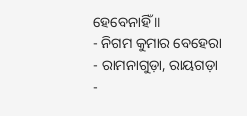ହେବେନାହିଁ ॥
- ନିଗମ କୁମାର ବେହେରା
- ରାମନାଗୁଡ଼ା, ରାୟଗଡ଼ା
-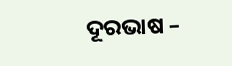ଦୂରଭାଷ –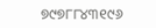୭୯୭୮୮୪୩୧୯୬